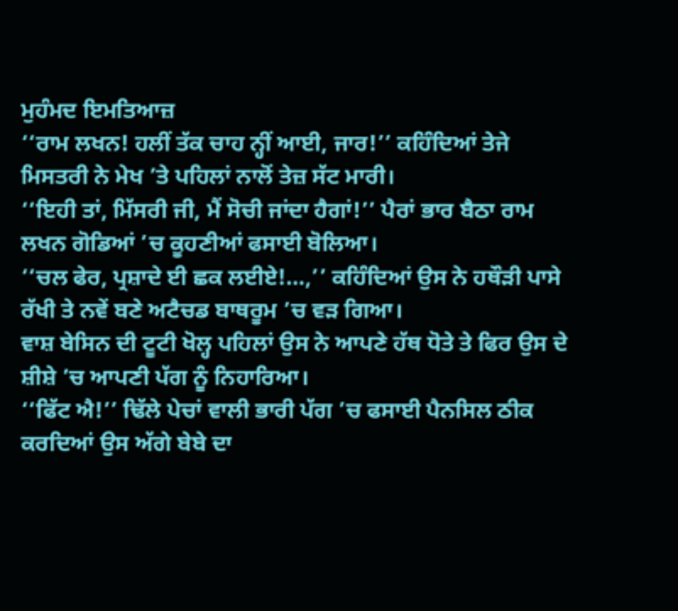ਮੁਹੰਮਦ ਇਮਤਿਆਜ਼
‘‘ਰਾਮ ਲਖਨ! ਹਲੀਂ ਤੱਕ ਚਾਹ ਨ੍ਹੀਂ ਆਈ, ਜਾਰ!’’ ਕਹਿੰਦਿਆਂ ਤੇਜੇ ਮਿਸਤਰੀ ਨੇ ਮੇਖ ’ਤੇ ਪਹਿਲਾਂ ਨਾਲੋਂ ਤੇਜ਼ ਸੱਟ ਮਾਰੀ।
‘‘ਇਹੀ ਤਾਂ, ਮਿੱਸਰੀ ਜੀ, ਮੈਂ ਸੋਚੀ ਜਾਂਦਾ ਹੈਗਾਂ!’’ ਪੈਰਾਂ ਭਾਰ ਬੈਠਾ ਰਾਮ ਲਖਨ ਗੋਡਿਆਂ ’ਚ ਕੂਹਣੀਆਂ ਫਸਾਈ ਬੋਲਿਆ।
‘‘ਚਲ ਫੇਰ, ਪ੍ਰਸ਼ਾਦੇ ਈ ਛਕ ਲਈਏ!…,’’ ਕਹਿੰਦਿਆਂ ਉਸ ਨੇ ਹਥੌੜੀ ਪਾਸੇ ਰੱਖੀ ਤੇ ਨਵੇਂ ਬਣੇ ਅਟੈਚਡ ਬਾਥਰੂਮ ’ਚ ਵੜ ਗਿਆ।
ਵਾਸ਼ ਬੇਸਿਨ ਦੀ ਟੂਟੀ ਖੋਲ੍ਹ ਪਹਿਲਾਂ ਉਸ ਨੇ ਆਪਣੇ ਹੱਥ ਧੋਤੇ ਤੇ ਫਿਰ ਉਸ ਦੇ ਸ਼ੀਸ਼ੇ ’ਚ ਆਪਣੀ ਪੱਗ ਨੂੰ ਨਿਹਾਰਿਆ।
‘‘ਫਿੱਟ ਐ!’’ ਢਿੱਲੇ ਪੇਚਾਂ ਵਾਲੀ ਭਾਰੀ ਪੱਗ ’ਚ ਫਸਾਈ ਪੈਨਸਿਲ ਠੀਕ ਕਰਦਿਆਂ ਉਸ ਅੱਗੇ ਬੇਬੇ ਦਾ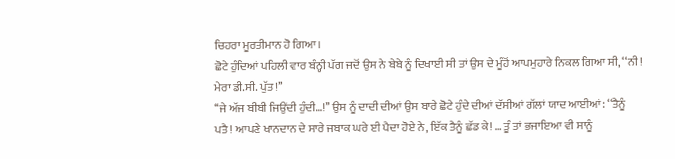ਚਿਹਰਾ ਮੂਰਤੀਮਾਨ ਹੋ ਗਿਆ।
ਛੋਟੇ ਹੁੰਦਿਆਂ ਪਹਿਲੀ ਵਾਰ ਬੰਨ੍ਹੀ ਪੱਗ ਜਦੋਂ ਉਸ ਨੇ ਬੇਬੇ ਨੂੰ ਦਿਖਾਈ ਸੀ ਤਾਂ ਉਸ ਦੇ ਮੂੰਹੋਂ ਆਪਮੁਹਾਰੇ ਨਿਕਲ ਗਿਆ ਸੀ, ‘‘ਨੀ! ਮੇਰਾ ਡੀ.ਸੀ. ਪੁੱਤ!’’
‘‘ਜੇ ਅੱਜ ਬੀਬੀ ਜਿਉਂਦੀ ਹੁੰਦੀ…!’’ ਉਸ ਨੂੰ ਦਾਦੀ ਦੀਆਂ ਉਸ ਬਾਰੇ ਛੋਟੇ ਹੁੰਦੇ ਦੀਆਂ ਦੱਸੀਆਂ ਗੱਲਾਂ ਯਾਦ ਆਈਆਂ: ‘‘ਤੈਨੂੰ ਪਤੈ! ਆਪਣੇ ਖਾਨਦਾਨ ਦੇ ਸਾਰੇ ਜਬਾਕ ਘਰੇ ਈ ਪੈਦਾ ਹੋਏ ਨੇ, ਇੱਕ ਤੈਨੂੰ ਛੱਡ ਕੇ! … ਤੂੰ ਤਾਂ ਭਜਾਇਆ ਵੀ ਸਾਨੂੰ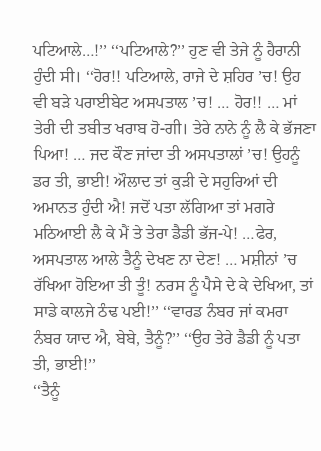ਪਟਿਆਲੇ…!’’ ‘‘ਪਟਿਆਲੇ?’’ ਹੁਣ ਵੀ ਤੇਜੇ ਨੂੰ ਹੈਰਾਨੀ ਹੁੰਦੀ ਸੀ। ‘‘ਹੋਰ!! ਪਟਿਆਲੇ, ਰਾਜੇ ਦੇ ਸ਼ਹਿਰ ’ਚ! ਉਹ ਵੀ ਬੜੇ ਪਰਾਈਬੇਟ ਅਸਪਤਾਲ ’ਚ! … ਹੋਰ!! … ਮਾਂ ਤੇਰੀ ਦੀ ਤਬੀਤ ਖਰਾਬ ਹੋ-ਗੀ। ਤੇਰੇ ਨਾਨੇ ਨੂੰ ਲੈ ਕੇ ਭੱਜਣਾ ਪਿਆ! … ਜਦ ਕੌਣ ਜਾਂਦਾ ਤੀ ਅਸਪਤਾਲਾਂ ’ਚ! ਉਹਨੂੰ ਡਰ ਤੀ, ਭਾਈ! ਔਲਾਦ ਤਾਂ ਕੁੜੀ ਦੇ ਸਹੁਰਿਆਂ ਦੀ ਅਮਾਨਤ ਹੁੰਦੀ ਐ! ਜਦੋਂ ਪਤਾ ਲੱਗਿਆ ਤਾਂ ਮਗਰੇ ਮਠਿਆਈ ਲੈ ਕੇ ਮੈਂ ਤੇ ਤੇਰਾ ਡੈਡੀ ਭੱਜ-ਪੇ! …ਫੇਰ, ਅਸਪਤਾਲ ਆਲੇ ਤੈਨੂੰ ਦੇਖਣ ਨਾ ਦੇਣ! … ਮਸ਼ੀਨਾਂ ’ਚ ਰੱਖਿਆ ਹੋਇਆ ਤੀ ਤੂੰ! ਨਰਸ ਨੂੰ ਪੈਸੇ ਦੇ ਕੇ ਦੇਖਿਆ, ਤਾਂ ਸਾਡੇ ਕਾਲਜੇ ਠੰਢ ਪਈ!’’ ‘‘ਵਾਰਡ ਨੰਬਰ ਜਾਂ ਕਮਰਾ ਨੰਬਰ ਯਾਦ ਐ, ਬੇਬੇ, ਤੈਨੂੰ?’’ ‘‘ਉਹ ਤੇਰੇ ਡੈਡੀ ਨੂੰ ਪਤਾ ਤੀ, ਭਾਈ!’’
‘‘ਤੈਨੂੰ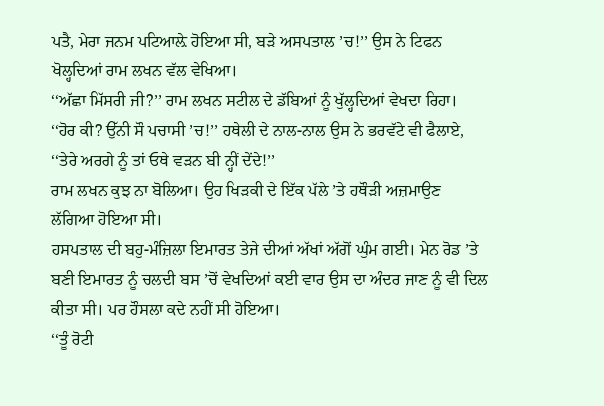ਪਤੈ, ਮੇਰਾ ਜਨਮ ਪਟਿਆਲ਼ੇ ਹੋਇਆ ਸੀ, ਬੜੇ ਅਸਪਤਾਲ ’ਚ!’’ ਉਸ ਨੇ ਟਿਫਨ ਖੋਲ੍ਹਦਿਆਂ ਰਾਮ ਲਖਨ ਵੱਲ ਵੇਖਿਆ।
‘‘ਅੱਛਾ ਮਿੱਸਰੀ ਜੀ?’’ ਰਾਮ ਲਖਨ ਸਟੀਲ ਦੇ ਡੱਬਿਆਂ ਨੂੰ ਖੁੱਲ੍ਹਦਿਆਂ ਵੇਖਦਾ ਰਿਹਾ।
‘‘ਹੋਰ ਕੀ? ਉੱਨੀ ਸੌ ਪਚਾਸੀ ’ਚ!’’ ਹਥੇਲੀ ਦੇ ਨਾਲ-ਨਾਲ ਉਸ ਨੇ ਭਰਵੱਟੇ ਵੀ ਫੈਲਾਏ, ‘‘ਤੇਰੇ ਅਰਗੇ ਨੂੰ ਤਾਂ ਓਥੇ ਵੜਨ ਬੀ ਨ੍ਹੀਂ ਦੇਂਦੇ!’’
ਰਾਮ ਲਖਨ ਕੁਝ ਨਾ ਬੋਲਿਆ। ਉਹ ਖਿੜਕੀ ਦੇ ਇੱਕ ਪੱਲੇ ’ਤੇ ਹਥੌੜੀ ਅਜ਼ਮਾਉਣ ਲੱਗਿਆ ਹੋਇਆ ਸੀ।
ਹਸਪਤਾਲ ਦੀ ਬਹੁ-ਮੰਜ਼ਿਲਾ ਇਮਾਰਤ ਤੇਜੇ ਦੀਆਂ ਅੱਖਾਂ ਅੱਗੋਂ ਘੁੰਮ ਗਈ। ਮੇਨ ਰੋਡ ’ਤੇ ਬਣੀ ਇਮਾਰਤ ਨੂੰ ਚਲਦੀ ਬਸ ’ਚੋਂ ਵੇਖਦਿਆਂ ਕਈ ਵਾਰ ਉਸ ਦਾ ਅੰਦਰ ਜਾਣ ਨੂੰ ਵੀ ਦਿਲ ਕੀਤਾ ਸੀ। ਪਰ ਹੌਸਲਾ ਕਦੇ ਨਹੀਂ ਸੀ ਹੋਇਆ।
‘‘ਤੂੰ ਰੋਟੀ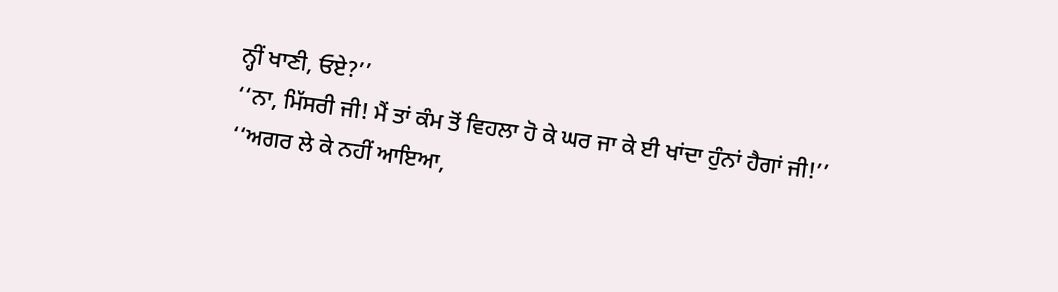ਨ੍ਹੀਂ ਖਾਣੀ, ਓਏ?’’
‘‘ਨਾ, ਮਿੱਸਰੀ ਜੀ! ਮੈਂ ਤਾਂ ਕੰਮ ਤੋਂ ਵਿਹਲਾ ਹੋ ਕੇ ਘਰ ਜਾ ਕੇ ਈ ਖਾਂਦਾ ਹੁੰਨਾਂ ਹੈਗਾਂ ਜੀ!’’
‘‘ਅਗਰ ਲੇ ਕੇ ਨਹੀਂ ਆਇਆ,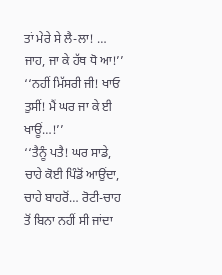ਤਾਂ ਮੇਰੇ ਸੇ ਲੈ-ਲਾ! … ਜਾਹ, ਜਾ ਕੇ ਹੱਥ ਧੋ ਆ!’’
‘‘ਨਹੀਂ ਮਿੱਸਰੀ ਜੀ! ਖਾਓ ਤੁਸੀਂ! ਮੈਂ ਘਰ ਜਾ ਕੇ ਈ ਖਾਊਂ…!’’
‘‘ਤੈਨੂੰ ਪਤੈ! ਘਰ ਸਾਡੇ, ਚਾਹੇ ਕੋਈ ਪਿੰਡੋਂ ਆਉਂਦਾ, ਚਾਹੇ ਬਾਹਰੋਂ… ਰੋਟੀ-ਚਾਹ ਤੋਂ ਬਿਨਾ ਨਹੀਂ ਸੀ ਜਾਂਦਾ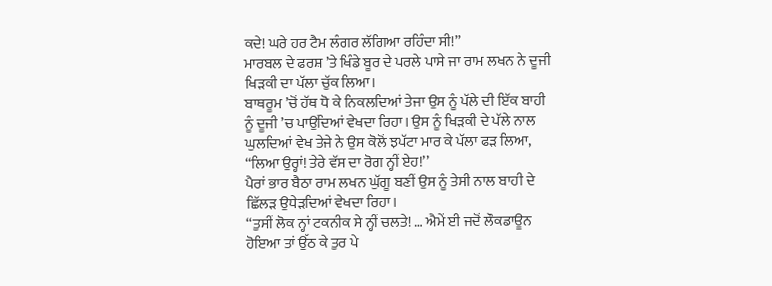ਕਦੇ! ਘਰੇ ਹਰ ਟੈਮ ਲੰਗਰ ਲੱਗਿਆ ਰਹਿੰਦਾ ਸੀ!’’
ਮਾਰਬਲ ਦੇ ਫਰਸ਼ ’ਤੇ ਖਿੰਡੇ ਬੂਰ ਦੇ ਪਰਲੇ ਪਾਸੇ ਜਾ ਰਾਮ ਲਖਨ ਨੇ ਦੂਜੀ ਖਿੜਕੀ ਦਾ ਪੱਲਾ ਚੁੱਕ ਲਿਆ।
ਬਾਥਰੂਮ ’ਚੋਂ ਹੱਥ ਧੋ ਕੇ ਨਿਕਲਦਿਆਂ ਤੇਜਾ ਉਸ ਨੂੰ ਪੱਲੇ ਦੀ ਇੱਕ ਬਾਹੀ ਨੂੰ ਦੂਜੀ ’ਚ ਪਾਉਂਦਿਆਂ ਵੇਖਦਾ ਰਿਹਾ। ਉਸ ਨੂੰ ਖਿੜਕੀ ਦੇ ਪੱਲੇ ਨਾਲ ਘੁਲਦਿਆਂ ਵੇਖ ਤੇਜੇ ਨੇ ਉਸ ਕੋਲੋਂ ਝਪੱਟਾ ਮਾਰ ਕੇ ਪੱਲਾ ਫੜ ਲਿਆ, ‘‘ਲਿਆ ਉਰ੍ਹਾਂ! ਤੇਰੇ ਵੱਸ ਦਾ ਰੋਗ ਨ੍ਹੀਂ ਏਹ!’’
ਪੈਰਾਂ ਭਾਰ ਬੈਠਾ ਰਾਮ ਲਖਨ ਘੁੱਗੂ ਬਣੀਂ ਉਸ ਨੂੰ ਤੇਸੀ ਨਾਲ ਬਾਹੀ ਦੇ ਛਿੱਲੜ ਉਧੇੜਦਿਆਂ ਵੇਖਦਾ ਰਿਹਾ।
‘‘ਤੁਸੀਂ ਲੋਕ ਨ੍ਹਾਂ ਟਕਨੀਕ ਸੇ ਨ੍ਹੀਂ ਚਲਤੇ! … ਐਮੇਂ ਈ ਜਦੋਂ ਲੌਕਡਾਊਨ ਹੋਇਆ ਤਾਂ ਉੱਠ ਕੇ ਤੁਰ ਪੇ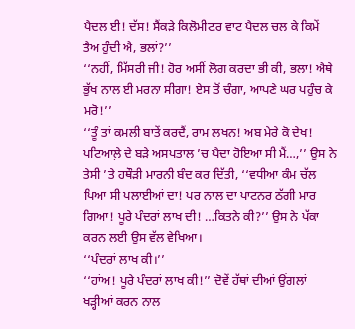ਪੈਦਲ ਈ! ਦੱਸ! ਸੈਂਕੜੇ ਕਿਲੋਮੀਟਰ ਵਾਟ ਪੈਦਲ ਚਲ ਕੇ ਕਿਮੇਂ ਤੈਅ ਹੁੰਦੀ ਐ, ਭਲਾਂ?’’
‘‘ਨਹੀਂ, ਮਿੱਸਰੀ ਜੀ! ਹੋਰ ਅਸੀਂ ਲੋਗ ਕਰਦਾ ਭੀ ਕੀ, ਭਲਾ! ਐਥੇ ਭੁੱਖ ਨਾਲ ਈ ਮਰਨਾ ਸੀਗਾ! ਏਸ ਤੋਂ ਚੰਗਾ, ਆਪਣੇ ਘਰ ਪਹੁੰਚ ਕੇ ਮਰੋ!’’
‘‘ਤੂੰ ਤਾਂ ਕਮਲੀ ਬਾਤੇਂ ਕਰਦੈਂ, ਰਾਮ ਲਖਨ! ਅਬ ਮੇਰੇ ਕੋ ਦੇਖ! ਪਟਿਆਲ਼ੇ ਦੇ ਬੜੇ ਅਸਪਤਾਲ ’ਚ ਪੈਦਾ ਹੋਇਆ ਸੀ ਮੈਂ…,’’ ਉਸ ਨੇ ਤੇਸੀ ’ਤੇ ਹਥੌੜੀ ਮਾਰਨੀ ਬੰਦ ਕਰ ਦਿੱਤੀ, ‘‘ਵਧੀਆ ਕੰਮ ਚੱਲ ਪਿਆ ਸੀ ਪਲਾਈਆਂ ਦਾ! ਪਰ ਨਾਲ ਦਾ ਪਾਟਨਰ ਠੱਗੀ ਮਾਰ ਗਿਆ! ਪੂਰੇ ਪੰਦਰਾਂ ਲਾਖ ਦੀ! …ਕਿਤਨੇ ਕੀ?’’ ਉਸ ਨੇ ਪੱਕਾ ਕਰਨ ਲਈ ਉਸ ਵੱਲ ਵੇਖਿਆ।
‘‘ਪੰਦਰਾਂ ਲਾਖ ਕੀ।’’
‘‘ਹਾਂਅ! ਪੂਰੇ ਪੰਦਰਾਂ ਲਾਖ ਕੀ!’’ ਦੋਵੇਂ ਹੱਥਾਂ ਦੀਆਂ ਉਂਗਲਾਂ ਖੜ੍ਹੀਆਂ ਕਰਨ ਨਾਲ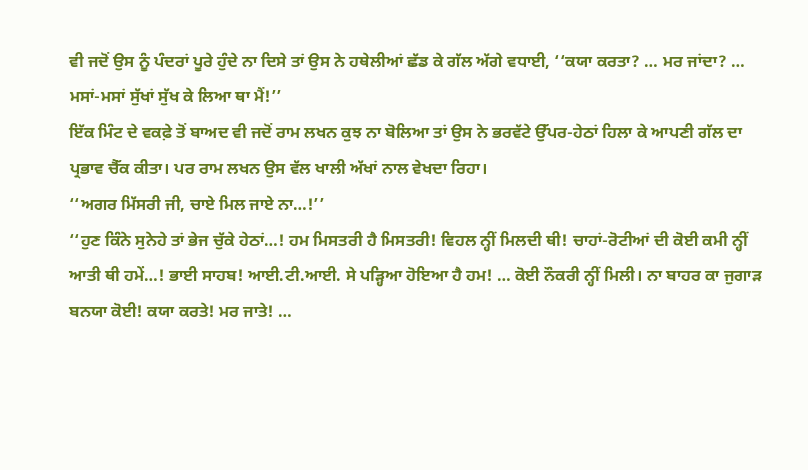ਵੀ ਜਦੋਂ ਉਸ ਨੂੰ ਪੰਦਰਾਂ ਪੂਰੇ ਹੁੰਦੇ ਨਾ ਦਿਸੇ ਤਾਂ ਉਸ ਨੇ ਹਥੇਲੀਆਂ ਛੱਡ ਕੇ ਗੱਲ ਅੱਗੇ ਵਧਾਈ, ‘‘ਕਯਾ ਕਰਤਾ? … ਮਰ ਜਾਂਦਾ? … ਮਸਾਂ-ਮਸਾਂ ਸੁੱਖਾਂ ਸੁੱਖ ਕੇ ਲਿਆ ਥਾ ਮੈਂ!’’
ਇੱਕ ਮਿੰਟ ਦੇ ਵਕਫ਼ੇ ਤੋਂ ਬਾਅਦ ਵੀ ਜਦੋਂ ਰਾਮ ਲਖਨ ਕੁਝ ਨਾ ਬੋਲਿਆ ਤਾਂ ਉਸ ਨੇ ਭਰਵੱਟੇ ਉੱਪਰ-ਹੇਠਾਂ ਹਿਲਾ ਕੇ ਆਪਣੀ ਗੱਲ ਦਾ ਪ੍ਰਭਾਵ ਚੈੱਕ ਕੀਤਾ। ਪਰ ਰਾਮ ਲਖਨ ਉਸ ਵੱਲ ਖਾਲੀ ਅੱਖਾਂ ਨਾਲ ਵੇਖਦਾ ਰਿਹਾ।
‘‘ਅਗਰ ਮਿੱਸਰੀ ਜੀ, ਚਾਏ ਮਿਲ ਜਾਏ ਨਾ…!’’
‘‘ਹੁਣ ਕਿੰਨੇ ਸੁਨੇਹੇ ਤਾਂ ਭੇਜ ਚੁੱਕੇ ਹੇਠਾਂ…! ਹਮ ਮਿਸਤਰੀ ਹੈ ਮਿਸਤਰੀ! ਵਿਹਲ ਨ੍ਹੀਂ ਮਿਲਦੀ ਥੀ! ਚਾਹਾਂ-ਰੋਟੀਆਂ ਦੀ ਕੋਈ ਕਮੀ ਨ੍ਹੀਂ ਆਤੀ ਥੀ ਹਮੇਂ…! ਭਾਈ ਸਾਹਬ! ਆਈ.ਟੀ.ਆਈ. ਸੇ ਪੜ੍ਹਿਆ ਹੋਇਆ ਹੈ ਹਮ! … ਕੋਈ ਨੌਕਰੀ ਨ੍ਹੀਂ ਮਿਲੀ। ਨਾ ਬਾਹਰ ਕਾ ਜੁਗਾੜ ਬਨਯਾ ਕੋਈ! ਕਯਾ ਕਰਤੇ! ਮਰ ਜਾਤੇ! …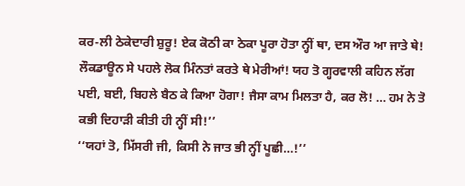ਕਰ-ਲੀ ਠੇਕੇਦਾਰੀ ਸ਼ੁਰੂ! ਏਕ ਕੋਠੀ ਕਾ ਠੇਕਾ ਪੂਰਾ ਹੋਤਾ ਨ੍ਹੀਂ ਥਾ, ਦਸ ਔਰ ਆ ਜਾਤੇ ਥੇ! ਲੌਕਡਾਊਨ ਸੇ ਪਹਲੇ ਲੋਕ ਮਿੰਨਤਾਂ ਕਰਤੇ ਥੇ ਮੇਰੀਆਂ! ਯਹ ਤੋ ਗ੍ਹਰਵਾਲੀ ਕਹਿਨ ਲੱਗ ਪਈ, ਬਈ, ਬਿਹਲੇ ਬੈਠ ਕੇ ਕਿਆ ਹੋਗਾ! ਜੈਸਾ ਕਾਮ ਮਿਲਤਾ ਹੈ, ਕਰ ਲੋ! … ਹਮ ਨੇ ਤੋ ਕਭੀ ਦਿਹਾੜੀ ਕੀਤੀ ਹੀ ਨ੍ਹੀਂ ਸੀ!’’
‘‘ਯਹਾਂ ਤੋ, ਮਿੱਸਰੀ ਜੀ, ਕਿਸੀ ਨੇ ਜਾਤ ਭੀ ਨ੍ਹੀਂ ਪੂਛੀ…!’’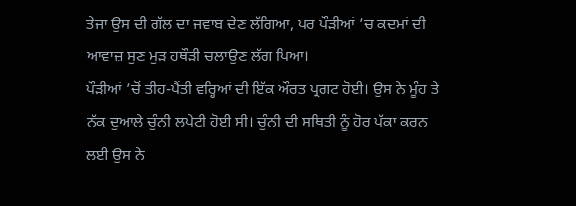ਤੇਜਾ ਉਸ ਦੀ ਗੱਲ ਦਾ ਜਵਾਬ ਦੇਣ ਲੱਗਿਆ, ਪਰ ਪੌੜੀਆਂ ’ਚ ਕਦਮਾਂ ਦੀ ਆਵਾਜ਼ ਸੁਣ ਮੁੜ ਹਥੌੜੀ ਚਲਾਉਣ ਲੱਗ ਪਿਆ।
ਪੌੜੀਆਂ ’ਚੋਂ ਤੀਹ-ਪੈਂਤੀ ਵਰ੍ਹਿਆਂ ਦੀ ਇੱਕ ਔਰਤ ਪ੍ਰਗਟ ਹੋਈ। ਉਸ ਨੇ ਮੂੰਹ ਤੇ ਨੱਕ ਦੁਆਲੇ ਚੁੰਨੀ ਲਪੇਟੀ ਹੋਈ ਸੀ। ਚੁੰਨੀ ਦੀ ਸਥਿਤੀ ਨੂੰ ਹੋਰ ਪੱਕਾ ਕਰਨ ਲਈ ਉਸ ਨੇ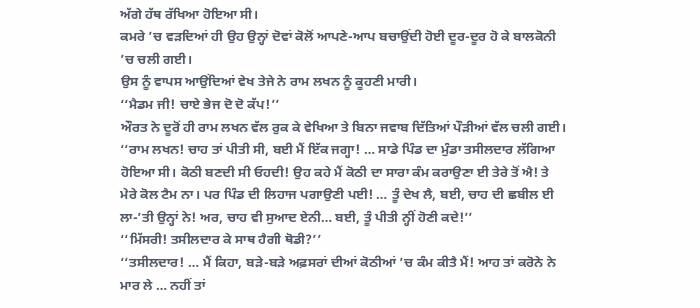ਅੱਗੇ ਹੱਥ ਰੱਖਿਆ ਹੋਇਆ ਸੀ।
ਕਮਰੇ ’ਚ ਵੜਦਿਆਂ ਹੀ ਉਹ ਉਨ੍ਹਾਂ ਦੋਵਾਂ ਕੋਲੋਂ ਆਪਣੇ-ਆਪ ਬਚਾਉਂਦੀ ਹੋਈ ਦੂਰ-ਦੂਰ ਹੋ ਕੇ ਬਾਲਕੋਨੀ ’ਚ ਚਲੀ ਗਈ।
ਉਸ ਨੂੰ ਵਾਪਸ ਆਉਂਦਿਆਂ ਵੇਖ ਤੇਜੇ ਨੇ ਰਾਮ ਲਖਨ ਨੂੰ ਕੂਹਣੀ ਮਾਰੀ।
‘‘ਮੈਡਮ ਜੀ! ਚਾਏ ਭੇਜ ਦੋ ਦੋ ਕੱਪ!’’
ਔਰਤ ਨੇ ਦੂਰੋਂ ਹੀ ਰਾਮ ਲਖਨ ਵੱਲ ਰੁਕ ਕੇ ਵੇਖਿਆ ਤੇ ਬਿਨਾ ਜਵਾਬ ਦਿੱਤਿਆਂ ਪੌੜੀਆਂ ਵੱਲ ਚਲੀ ਗਈ।
‘‘ਰਾਮ ਲਖਨ! ਚਾਹ ਤਾਂ ਪੀਤੀ ਸੀ, ਬਈ ਮੈਂ ਇੱਕ ਜਗ੍ਹਾ! … ਸਾਡੇ ਪਿੰਡ ਦਾ ਮੁੰਡਾ ਤਸੀਲਦਾਰ ਲੱਗਿਆ ਹੋਇਆ ਸੀ। ਕੋਠੀ ਬਣਦੀ ਸੀ ਓਹਦੀ! ਉਹ ਕਹੇ ਮੈਂ ਕੋਠੀ ਦਾ ਸਾਰਾ ਕੰਮ ਕਰਾਉਣਾ ਈ ਤੇਰੇ ਤੋਂ ਐ! ਤੇ ਮੇਰੇ ਕੋਲ ਟੈਮ ਨਾ। ਪਰ ਪਿੰਡ ਦੀ ਲਿਹਾਜ ਪਗਾਉਣੀ ਪਈ! … ਤੂੰ ਦੇਖ ਲੈ, ਬਈ, ਚਾਹ ਦੀ ਛਬੀਲ ਈ ਲਾ-’ਤੀ ਉਨ੍ਹਾਂ ਨੇ! ਅਰ, ਚਾਹ ਵੀ ਸੁਆਦ ਏਨੀ… ਬਈ, ਤੂੰ ਪੀਤੀ ਨ੍ਹੀਂ ਹੋਣੀ ਕਦੇ!’’
‘‘ਮਿੱਸਰੀ! ਤਸੀਲਦਾਰ ਕੇ ਸਾਥ ਹੈਗੀ ਥੋਡੀ?’’
‘‘ਤਸੀਲਦਾਰ! … ਮੈਂ ਕਿਹਾ, ਬੜੇ-ਬੜੇ ਅਫ਼ਸਰਾਂ ਦੀਆਂ ਕੋਠੀਆਂ ’ਚ ਕੰਮ ਕੀਤੈ ਮੈਂ! ਆਹ ਤਾਂ ਕਰੋਨੇ ਨੇ ਮਾਰ ਲੇ … ਨਹੀਂ ਤਾਂ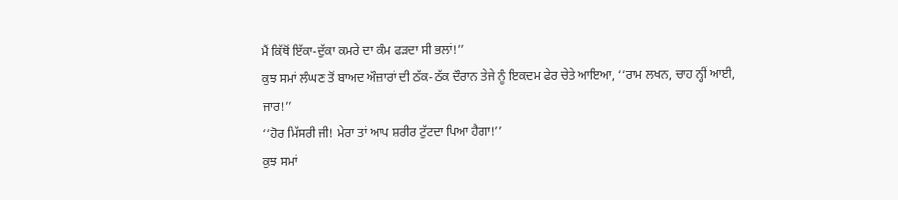ਮੈਂ ਕਿੱਥੋਂ ਇੱਕਾ-ਦੁੱਕਾ ਕਮਰੇ ਦਾ ਕੰਮ ਫੜਦਾ ਸੀ ਭਲਾਂ!’’
ਕੁਝ ਸਮਾਂ ਲੰਘਣ ਤੋਂ ਬਾਅਦ ਔਜ਼ਾਰਾਂ ਦੀ ਠੱਕ-ਠੱਕ ਦੌਰਾਨ ਤੇਜੇ ਨੂੰ ਇਕਦਮ ਫੇਰ ਚੇਤੇ ਆਇਆ, ‘‘ਰਾਮ ਲਖਨ, ਚਾਹ ਨ੍ਹੀਂ ਆਈ, ਜਾਰ!’’
‘‘ਹੋਰ ਮਿੱਸਰੀ ਜੀ! ਮੇਰਾ ਤਾਂ ਆਪ ਸ਼ਰੀਰ ਟੁੱਟਦਾ ਪਿਆ ਹੈਗਾ!’’
ਕੁਝ ਸਮਾਂ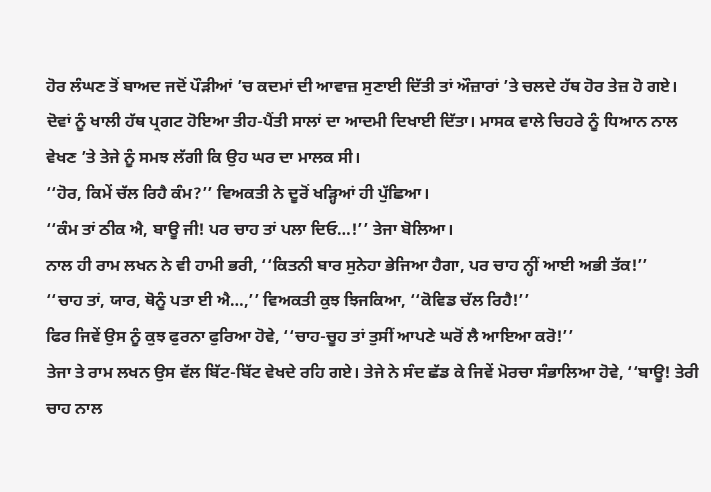ਹੋਰ ਲੰਘਣ ਤੋਂ ਬਾਅਦ ਜਦੋਂ ਪੌੜੀਆਂ ’ਚ ਕਦਮਾਂ ਦੀ ਆਵਾਜ਼ ਸੁਣਾਈ ਦਿੱਤੀ ਤਾਂ ਔਜ਼ਾਰਾਂ ’ਤੇ ਚਲਦੇ ਹੱਥ ਹੋਰ ਤੇਜ਼ ਹੋ ਗਏ।
ਦੋਵਾਂ ਨੂੰ ਖਾਲੀ ਹੱਥ ਪ੍ਰਗਟ ਹੋਇਆ ਤੀਹ-ਪੈਂਤੀ ਸਾਲਾਂ ਦਾ ਆਦਮੀ ਦਿਖਾਈ ਦਿੱਤਾ। ਮਾਸਕ ਵਾਲੇ ਚਿਹਰੇ ਨੂੰ ਧਿਆਨ ਨਾਲ ਵੇਖਣ ’ਤੇ ਤੇਜੇ ਨੂੰ ਸਮਝ ਲੱਗੀ ਕਿ ਉਹ ਘਰ ਦਾ ਮਾਲਕ ਸੀ।
‘‘ਹੋਰ, ਕਿਮੇਂ ਚੱਲ ਰਿਹੈ ਕੰਮ?’’ ਵਿਅਕਤੀ ਨੇ ਦੂਰੋਂ ਖੜ੍ਹਿਆਂ ਹੀ ਪੁੱਛਿਆ।
‘‘ਕੰਮ ਤਾਂ ਠੀਕ ਐ, ਬਾਊ ਜੀ! ਪਰ ਚਾਹ ਤਾਂ ਪਲਾ ਦਿਓ…!’’ ਤੇਜਾ ਬੋਲਿਆ।
ਨਾਲ ਹੀ ਰਾਮ ਲਖਨ ਨੇ ਵੀ ਹਾਮੀ ਭਰੀ, ‘‘ਕਿਤਨੀ ਬਾਰ ਸੁਨੇਹਾ ਭੇਜਿਆ ਹੈਗਾ, ਪਰ ਚਾਹ ਨ੍ਹੀਂ ਆਈ ਅਭੀ ਤੱਕ!’’
‘‘ਚਾਹ ਤਾਂ, ਯਾਰ, ਥੋਨੂੰ ਪਤਾ ਈ ਐ…,’’ ਵਿਅਕਤੀ ਕੁਝ ਝਿਜਕਿਆ, ‘‘ਕੋਵਿਡ ਚੱਲ ਰਿਹੈ!’’
ਫਿਰ ਜਿਵੇਂ ਉਸ ਨੂੰ ਕੁਝ ਫੁਰਨਾ ਫੁਰਿਆ ਹੋਵੇ, ‘‘ਚਾਹ-ਚੂਹ ਤਾਂ ਤੁਸੀਂ ਆਪਣੇ ਘਰੋਂ ਲੈ ਆਇਆ ਕਰੋ!’’
ਤੇਜਾ ਤੇ ਰਾਮ ਲਖਨ ਉਸ ਵੱਲ ਬਿੱਟ-ਬਿੱਟ ਵੇਖਦੇ ਰਹਿ ਗਏ। ਤੇਜੇ ਨੇ ਸੰਦ ਛੱਡ ਕੇ ਜਿਵੇਂ ਮੋਰਚਾ ਸੰਭਾਲਿਆ ਹੋਵੇ, ‘‘ਬਾਊ! ਤੇਰੀ ਚਾਹ ਨਾਲ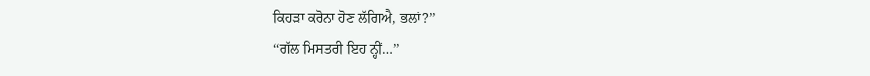ਕਿਹੜਾ ਕਰੋਨਾ ਹੋਣ ਲੱਗਿਐ, ਭਲਾਂ?’’
‘‘ਗੱਲ ਮਿਸਤਰੀ ਇਹ ਨ੍ਹੀਂ…’’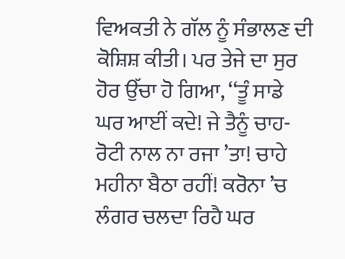ਵਿਅਕਤੀ ਨੇ ਗੱਲ ਨੂੰ ਸੰਭਾਲਣ ਦੀ ਕੋਸ਼ਿਸ਼ ਕੀਤੀ। ਪਰ ਤੇਜੇ ਦਾ ਸੁਰ ਹੋਰ ਉੱਚਾ ਹੋ ਗਿਆ, ‘‘ਤੂੰ ਸਾਡੇ ਘਰ ਆਈਂ ਕਦੇ! ਜੇ ਤੈਨੂੰ ਚਾਹ-ਰੋਟੀ ਨਾਲ ਨਾ ਰਜਾ ’ਤਾ! ਚਾਹੇ ਮਹੀਨਾ ਬੈਠਾ ਰਹੀਂ! ਕਰੋਨਾ ’ਚ ਲੰਗਰ ਚਲਦਾ ਰਿਹੈ ਘਰ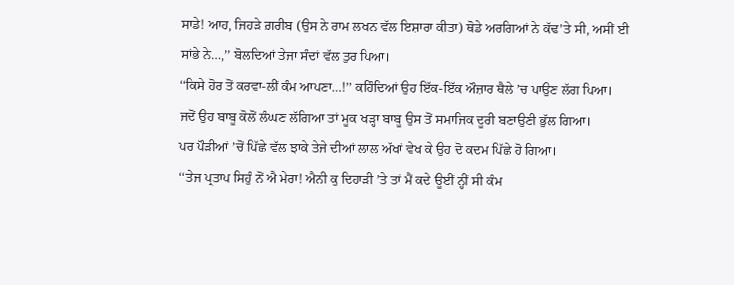ਸਾਡੇ! ਆਹ, ਜਿਹੜੇ ਗ਼ਰੀਬ (ਉਸ ਨੇ ਰਾਮ ਲਖਨ ਵੱਲ ਇਸ਼ਾਰਾ ਕੀਤਾ) ਥੋਡੇ ਅਰਗਿਆਂ ਨੇ ਕੱਢ’ਤੇ ਸੀ, ਅਸੀਂ ਈ ਸਾਂਭੇ ਨੇ…,’’ ਬੋਲਦਿਆਂ ਤੇਜਾ ਸੰਦਾਂ ਵੱਲ ਤੁਰ ਪਿਆ।
‘‘ਕਿਸੇ ਹੋਰ ਤੋਂ ਕਰਵਾ-ਲੀਂ ਕੰਮ ਆਪਣਾ…!’’ ਕਹਿੰਦਿਆਂ ਉਹ ਇੱਕ-ਇੱਕ ਔਜ਼ਾਰ ਥੈਲੇ ’ਚ ਪਾਉਣ ਲੱਗ ਪਿਆ।
ਜਦੋਂ ਉਹ ਬਾਬੂ ਕੋਲੋਂ ਲੰਘਣ ਲੱਗਿਆ ਤਾਂ ਮੂਕ ਖੜ੍ਹਾ ਬਾਬੂ ਉਸ ਤੋਂ ਸਮਾਜਿਕ ਦੂਰੀ ਬਣਾਉਣੀ ਭੁੱਲ ਗਿਆ।
ਪਰ ਪੌੜੀਆਂ ’ਚੋਂ ਪਿੱਛੇ ਵੱਲ ਝਾਕੇ ਤੇਜੇ ਦੀਆਂ ਲਾਲ ਅੱਖਾਂ ਵੇਖ ਕੇ ਉਹ ਦੋ ਕਦਮ ਪਿੱਛੇ ਹੋ ਗਿਆ।
‘‘ਤੇਜ ਪ੍ਰਤਾਪ ਸਿਹੁੰ ਨੋਂ ਐ ਮੇਰਾ! ਐਨੀ ਕੁ ਦਿਹਾੜੀ ’ਤੇ ਤਾਂ ਮੈਂ ਕਦੇ ਊਈਂ ਨ੍ਹੀਂ ਸੀ ਕੰਮ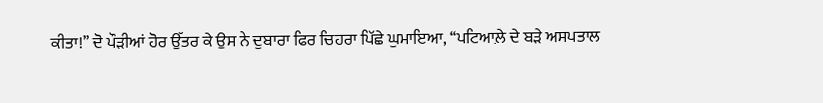ਕੀਤਾ!’’ ਦੋ ਪੌੜੀਆਂ ਹੋਰ ਉੱਤਰ ਕੇ ਉਸ ਨੇ ਦੁਬਾਰਾ ਫਿਰ ਚਿਹਰਾ ਪਿੱਛੇ ਘੁਮਾਇਆ, ‘‘ਪਟਿਆਲ਼ੇ ਦੇ ਬੜੇ ਅਸਪਤਾਲ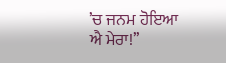’ਚ ਜਨਮ ਹੋਇਆ ਐ ਮੇਰਾ!’’